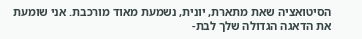הסיטואציה שאת מתארת, יונית, נשמעת מאוד מורכבת. אני שומעת את הדאגה הגדולה שלך לבת-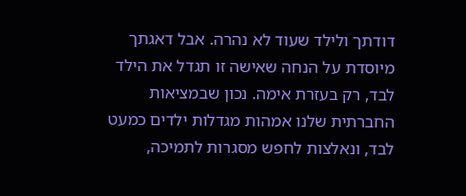דודתך ולילד שעוד לא נהרה. אבל דאגתך מיוסדת על הנחה שאישה זו תגדל את הילד לבד, רק בעזרת אימה. נכון שבמציאות החברתית שלנו אמהות מגדלות ילדים כמעט לבד, ונאלצות לחפש מסגרות לתמיכה,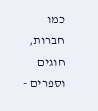כמו חברות, חוגים וספרים -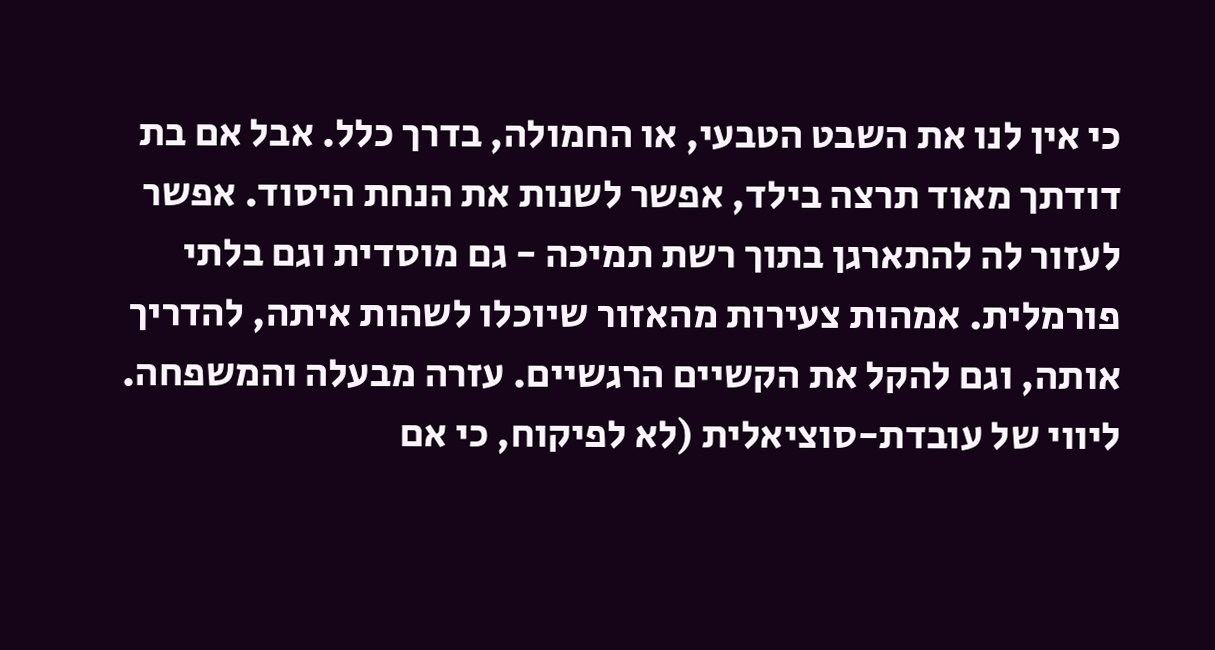כי אין לנו את השבט הטבעי, או החמולה, בדרך כלל. אבל אם בת דודתך מאוד תרצה בילד, אפשר לשנות את הנחת היסוד. אפשר לעזור לה להתארגן בתוך רשת תמיכה - גם מוסדית וגם בלתי פורמלית. אמהות צעירות מהאזור שיוכלו לשהות איתה, להדריך אותה, וגם להקל את הקשיים הרגשיים. עזרה מבעלה והמשפחה. ליווי של עובדת-סוציאלית (לא לפיקוח, כי אם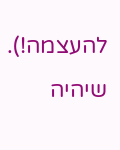להעצמה!). שיהיה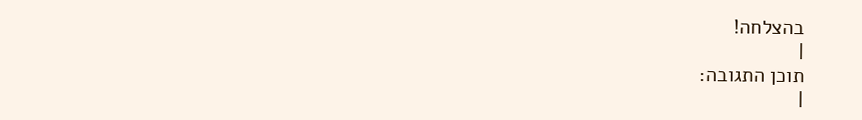בהצלחה!
|
תוכן התגובה:
|